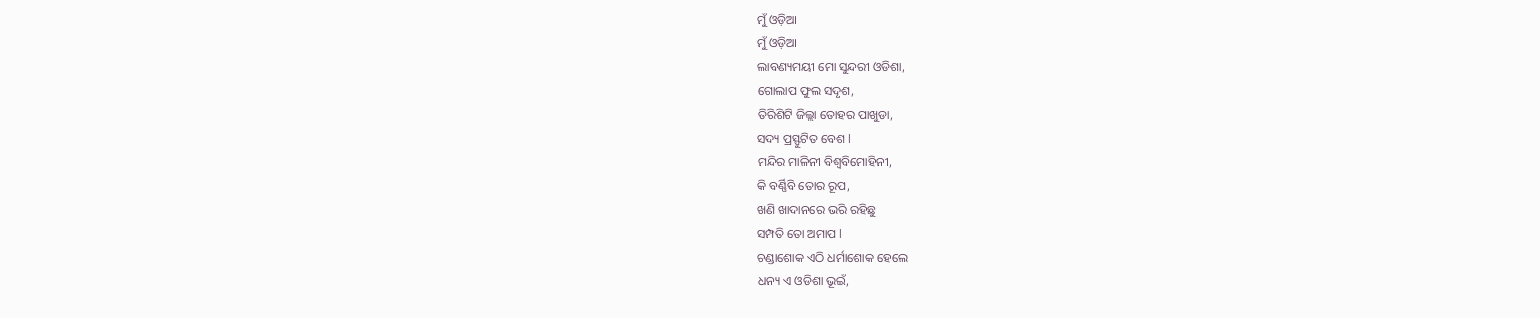ମୁଁ ଓଡ଼ିଆ
ମୁଁ ଓଡ଼ିଆ
ଲାବଣ୍ୟମୟୀ ମୋ ସୁନ୍ଦରୀ ଓଡିଶା,
ଗୋଲାପ ଫୁଲ ସଦୃଶ,
ତିରିଶିଟି ଜିଲ୍ଲା ତୋହର ପାଖୁଡା,
ସଦ୍ୟ ପ୍ରସ୍ଫୁଟିତ ବେଶ l
ମନ୍ଦିର ମାଳିନୀ ବିଶ୍ୱବିମୋହିନୀ,
କି ବର୍ଣ୍ଣିବି ତୋର ରୂପ,
ଖଣି ଖାଦାନରେ ଭରି ରହିଛୁ
ସମ୍ପତି ତୋ ଅମାପ l
ଚଣ୍ଡାଶୋକ ଏଠି ଧର୍ମାଶୋକ ହେଲେ
ଧନ୍ୟ ଏ ଓଡିଶା ଭୂଇଁ,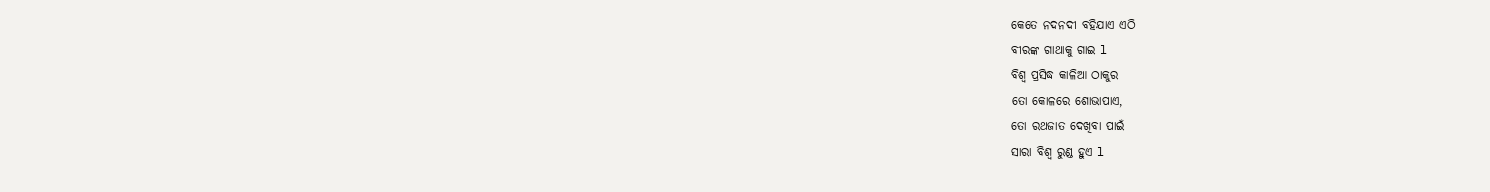କେତେ ନଦନଦୀ ବହିଯାଏ ଏଠି
ବୀରଙ୍କ ଗାଥାକୁ ଗାଇ l
ବିଶ୍ୱ ପ୍ରସିଦ୍ଧ କାଳିଆ ଠାକୁର
ତୋ କୋଳରେ ଶୋଭାପାଏ,
ତୋ ରଥଜାତ ଦେଖିବା ପାଇଁ
ସାରା ବିଶ୍ୱ ରୁଣ୍ଡ ହୁଏ l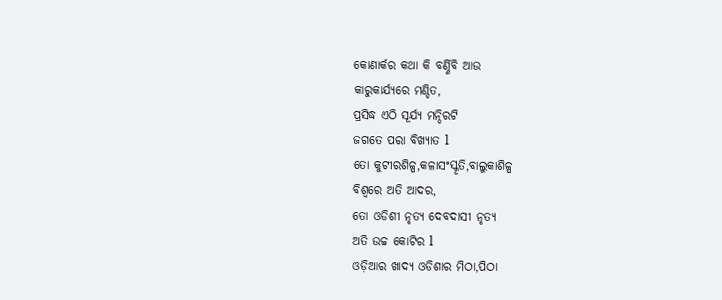କୋଣାର୍କର କଥା କି ବର୍ଣ୍ଣିବି ଆଉ
କାରୁକାର୍ଯ୍ୟରେ ମଣ୍ଡିତ,
ପ୍ରସିଦ୍ଧ ଏଠି ସୂର୍ଯ୍ୟ ମନ୍ଦିରଟି
ଜଗତେ ପରା ବିଖ୍ୟାତ l
ତୋ କୁଟୀରଶିଳ୍ପ,କଳାସଂସ୍କୃତି,ବାଲୁକାଶିଳ୍ପ
ବିଶ୍ୱରେ ଅତି ଆଦର,
ତୋ ଓଡିଶୀ ନୃତ୍ୟ ଦେବଦାସୀ ନୃତ୍ୟ
ଅତି ଉଚ୍ଚ କୋଟିର l
ଓଡ଼ିଆର ଖାଦ୍ୟ ଓଡିଶାର ମିଠା,ପିଠା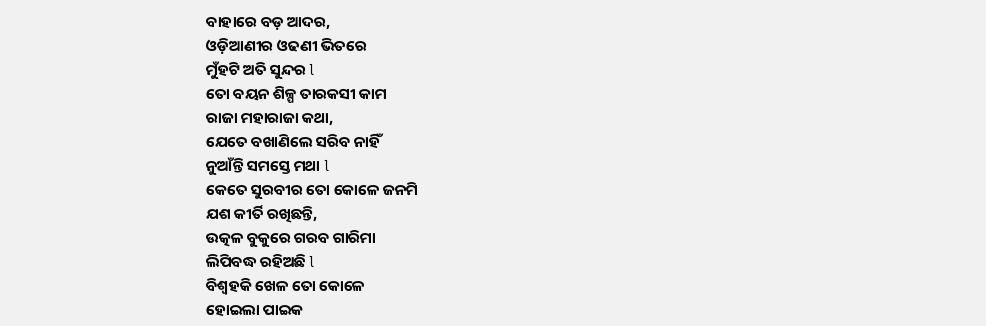ବାହାରେ ବଡ଼ ଆଦର,
ଓଡ଼ିଆଣୀର ଓଢଣୀ ଭିତରେ
ମୁଁହଟି ଅତି ସୁନ୍ଦର l
ତୋ ବୟନ ଶିଳ୍ପ ତାରକସୀ କାମ
ରାଜା ମହାରାଜା କଥା,
ଯେତେ ବଖାଣିଲେ ସରିବ ନାହିଁ
ନୁଆଁନ୍ତି ସମସ୍ତେ ମଥା l
କେତେ ସୁରବୀର ତୋ କୋଳେ ଜନମି
ଯଶ କୀର୍ତି ରଖିଛନ୍ତି,
ଉତ୍କଳ ବୁକୁରେ ଗରବ ଗାରିମା
ଲିପିବଦ୍ଧ ରହିଅଛି l
ବିଶ୍ୱହକି ଖେଳ ତୋ କୋଳେ
ହୋଇଲା ପାଇକ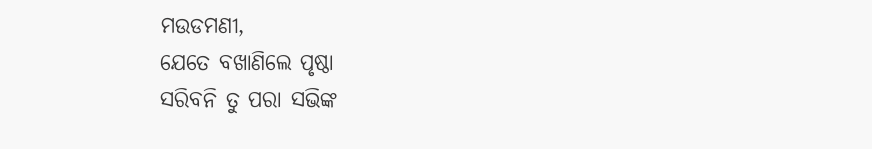ମଉଡମଣୀ,
ଯେତେ ବଖାଣିଲେ ପୃଷ୍ଠା
ସରିବନି ତୁ ପରା ସଭିଙ୍କ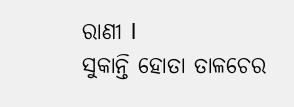ରାଣୀ l
ସୁକାନ୍ତି ହୋତା ତାଳଚେର